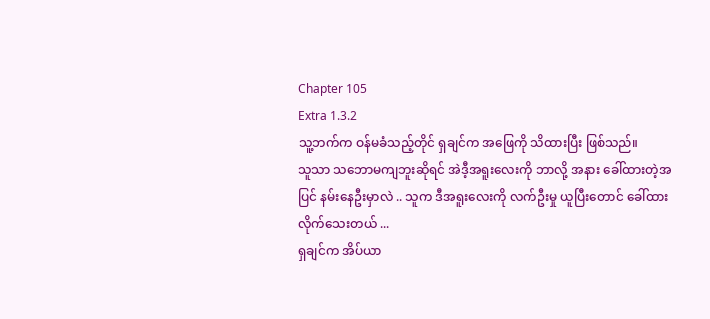Chapter 105
Extra 1.3.2
သူ့ဘက်က ဝန်မခံသည့်တိုင် ရှချင်က အဖြေကို သိထားပြီး ဖြစ်သည်။
သူသာ သဘောမကျဘူးဆိုရင် အဲဒီ့အရူးလေးကို ဘာလို့ အနား ခေါ်ထားတဲ့အပြင် နမ်းနေဦးမှာလဲ .. သူက ဒီအရူးလေးကို လက်ဦးမှု ယူပြီးတောင် ခေါ်ထားလိုက်သေးတယ် ...
ရှချင်က အိပ်ယာ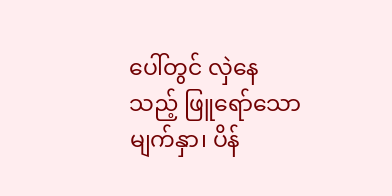ပေါ်တွင် လှဲနေသည့် ဖြူရော်သော မျက်နှာ၊ ပိန်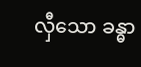လှီသော ခန္ဓာ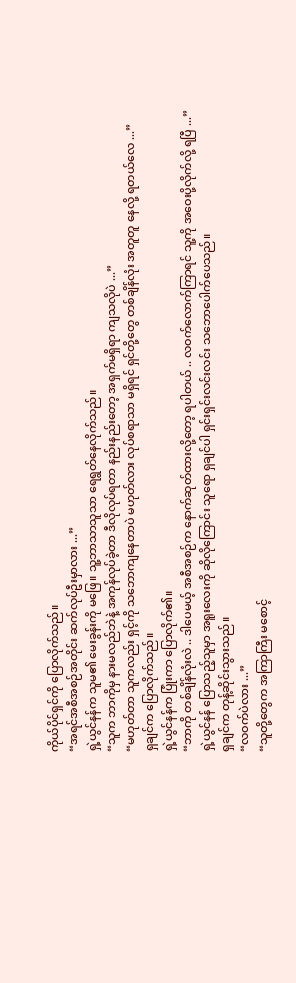ကိုယ်ပိုင်ရှင်ကို ပြောလိုက်သည်။
“အရင်အစီအစဉ်အတိုင်း ဆက်လုပ်ဦးမှာလား ...”
ရှဲ့ယွင်နန်က သူမ၏ မေးခွန်းကို မဖြေ။ သူ့ဘာသာသူသာ ရေရွတ်နေလိုက်သည်။
“သူက ဘာကိုမှ နားမလည်ဘဲနဲ့ အကုန်လုပ်ခဲ့တာ ဒီလိုလုပ်ရတာ နည်းနည်းတော့ အရှက်မရှိရာ ကျသလိုပဲ ...”
“မဟုတ်တာ သူကလည်း ရှင့်ကို သဘောကျနေတာပဲ မဟုတ်လား လုပ်စရာသာ မရှိရင် ရှင်တို့တွေ တစ်ချိန်လုံး အတူတူ နေလို့ ရတယ်လေ ...”
ရှချင်က ပြောလိုက်သည်။
ရှဲ့ယွင်နန်က ပြုံးကာ ပြောလိုက်၏။
“ဘာကို တစ်ချိန်လုံးလဲ .. ဒါပေမယ့် အစီအစဉ်က နောက်ဆုတ်ထားလို့တော့ ရပါတယ် .. လဝက်လောက်ကြာရင် သူ့ကို အဝေးပို့လိုက်လို့ ရပြီ ...”
ရှဲ့ယွင်နန် ပြောသည့်သူမှာ အရူးလေးကို ဆိုလိုကြောင်း သူရော ရှချင်ပါ ရှင်းရှင်းလင်းလင်း သဘောပေါက်ပေသည်။
ရှချင်က တုန့်ဆိုင်းသွားသည်။
“လဝက်ပဲလား ...”
“သူတို့တွေက အကြာကြီး မစောင့်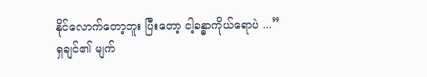နိုင်လောက်တော့ဘူး ပြီးတော့ ငါ့ခန္ဓာကိုယ်ရောပဲ ...”
ရှချင်၏ မျက်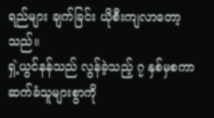ရည်များ ချက်ခြင်း ယိုစီးကျလာတော့သည်။
ရှဲ့ယွင်နန်သည် လွန်ခဲ့သည့် ၇ နှစ်မှစကာ ဆက်ခံသူများစွာကို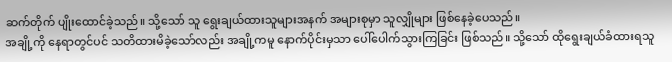ဆက်တိုက် ပျိုးထောင်ခဲ့သည်။ သို့သော် သူ ရွေးချယ်ထားသူများအနက် အများစုမှာ သူလျှိုများ ဖြစ်နေခဲ့ပေသည်။
အချို့ကို နေရာတွင်ပင် သတိထားမိခဲ့သော်လည်း အချို့ကမူ နောက်ပိုင်းမှသာ ပေါ်ပေါက်သွားကြခြင်း ဖြစ်သည်။ သို့သော် ထိုရွေးချယ်ခံထားရသူ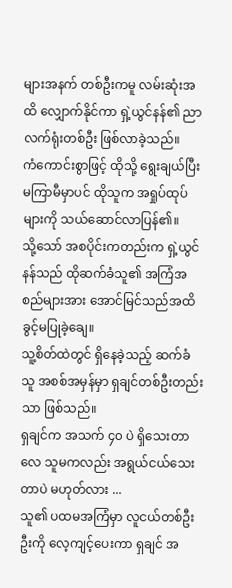များအနက် တစ်ဦးကမူ လမ်းဆုံးအထိ လျှောက်နိုင်ကာ ရှဲ့ယွင်နန်၏ ညာလက်ရုံးတစ်ဦး ဖြစ်လာခဲ့သည်။
ကံကောင်းစွာဖြင့် ထိုသို့ ရွေးချယ်ပြီး မကြာမီမှာပင် ထိုသူက အရှုပ်ထုပ်များကို သယ်ဆောင်လာပြန်၏။
သို့သော် အစပိုင်းကတည်းက ရှဲ့ယွင်နန်သည် ထိုဆက်ခံသူ၏ အကြံအစည်များအား အောင်မြင်သည်အထိ ခွင့်မပြုခဲ့ချေ။
သူ့စိတ်ထဲတွင် ရှိနေခဲ့သည့် ဆက်ခံသူ အစစ်အမှန်မှာ ရှချင်တစ်ဦးတည်းသာ ဖြစ်သည်။
ရှချင်က အသက် ၄၀ ပဲ ရှိသေးတာလေ သူမကလည်း အရွယ်ငယ်သေးတာပဲ မဟုတ်လား ...
သူ၏ ပထမအကြံမှာ လူငယ်တစ်ဦးဦးကို လေ့ကျင့်ပေးကာ ရှချင် အ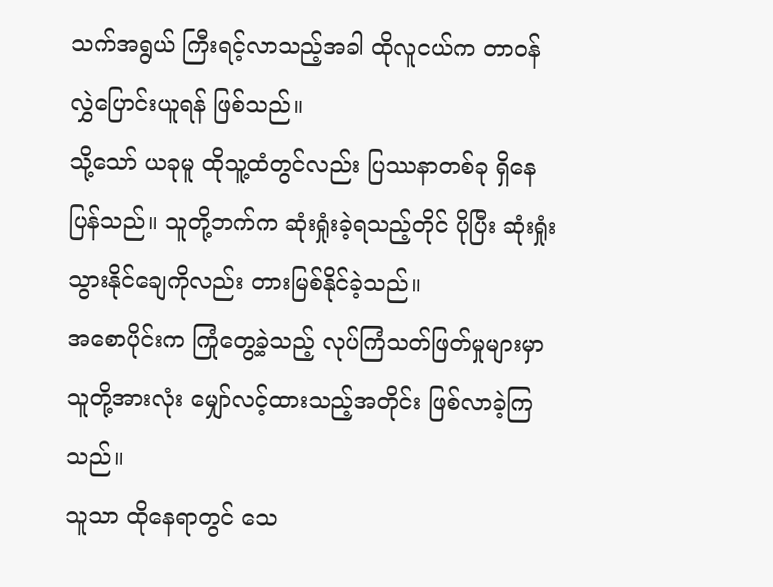သက်အရွယ် ကြီးရင့်လာသည့်အခါ ထိုလူငယ်က တာဝန်လွှဲပြောင်းယူရန် ဖြစ်သည်။
သို့သော် ယခုမူ ထိုသူ့ထံတွင်လည်း ပြဿနာတစ်ခု ရှိနေပြန်သည်။ သူတို့ဘက်က ဆုံးရှုံးခဲ့ရသည့်တိုင် ပိုပြီး ဆုံးရှုံးသွားနိုင်ချေကိုလည်း တားမြစ်နိုင်ခဲ့သည်။
အစောပိုင်းက ကြုံတွေ့ခဲ့သည့် လုပ်ကြံသတ်ဖြတ်မှုများမှာ သူတို့အားလုံး မျှော်လင့်ထားသည့်အတိုင်း ဖြစ်လာခဲ့ကြသည်။
သူသာ ထိုနေရာတွင် သေ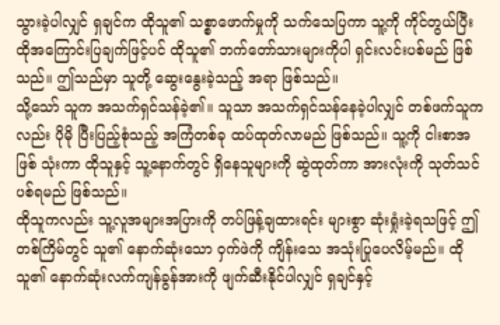သွားခဲ့ပါလျှင် ရှချင်က ထိုသူ၏ သစ္စာဖောက်မှုကို သက်သေပြကာ သူ့ကို ကိုင်တွယ်ပြီး ထိုအကြောင်းပြချက်ဖြင့်ပင် ထိုသူ၏ ဘက်တော်သားများကိုပါ ရှင်းလင်းပစ်မည် ဖြစ်သည်။ ဤသည်မှာ သူတို့ ဆွေးနွေးခဲ့သည့် အရာ ဖြစ်သည်။
သို့သော် သူက အသက်ရှင်သန်ခဲ့၏။ သူသာ အသက်ရှင်သန်နေခဲ့ပါလျှင် တစ်ဖက်သူကလည်း ပိုမို ပြီးပြည့်စုံသည့် အကြံတစ်ခု ထပ်ထုတ်လာမည် ဖြစ်သည်။ သူ့ကို ငါးစာအဖြစ် သုံးကာ ထိုသူနှင့် သူ့နောက်တွင် ရှိနေသူများကို ဆွဲထုတ်ကာ အားလုံးကို သုတ်သင်ပစ်ရမည် ဖြစ်သည်။
ထိုသူကလည်း သူ့လူအများအပြားကို တပ်ဖြန့်ချထားရင်း များစွာ ဆုံးရှုံးခဲ့ရသဖြင့် ဤတစ်ကြိမ်တွင် သူ၏ နောက်ဆုံးသော ဝှက်ဖဲကို ကျိန်းသေ အသုံးပြုပေလိမ့်မည်။ ထိုသူ၏ နောက်ဆုံးလက်ကျန်ခွန်အားကို ဖျက်ဆီးနိုင်ပါလျှင် ရှချင်နှင့်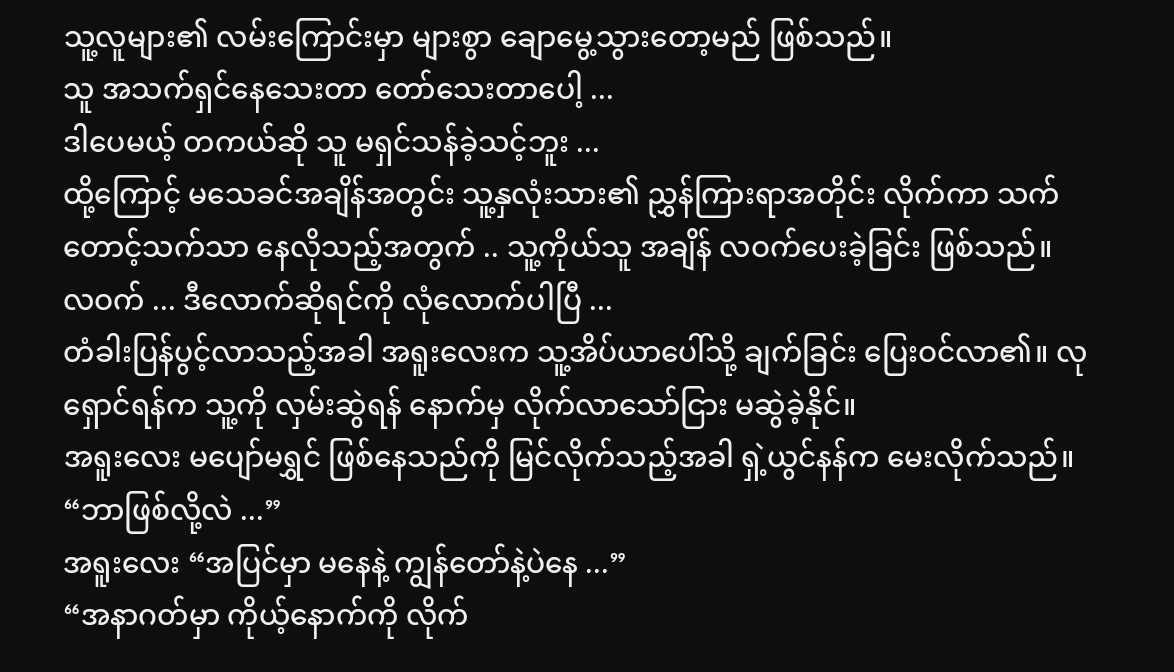သူ့လူများ၏ လမ်းကြောင်းမှာ များစွာ ချောမွေ့သွားတော့မည် ဖြစ်သည်။
သူ အသက်ရှင်နေသေးတာ တော်သေးတာပေါ့ ...
ဒါပေမယ့် တကယ်ဆို သူ မရှင်သန်ခဲ့သင့်ဘူး ...
ထို့ကြောင့် မသေခင်အချိန်အတွင်း သူ့နှလုံးသား၏ ညွှန်ကြားရာအတိုင်း လိုက်ကာ သက်တောင့်သက်သာ နေလိုသည့်အတွက် .. သူ့ကိုယ်သူ အချိန် လဝက်ပေးခဲ့ခြင်း ဖြစ်သည်။
လဝက် ... ဒီလောက်ဆိုရင်ကို လုံလောက်ပါပြီ ...
တံခါးပြန်ပွင့်လာသည့်အခါ အရူးလေးက သူ့အိပ်ယာပေါ်သို့ ချက်ခြင်း ပြေးဝင်လာ၏။ လုရှောင်ရန်က သူ့ကို လှမ်းဆွဲရန် နောက်မှ လိုက်လာသော်ငြား မဆွဲခဲ့နိုင်။
အရူးလေး မပျော်မရွှင် ဖြစ်နေသည်ကို မြင်လိုက်သည့်အခါ ရှဲ့ယွင်နန်က မေးလိုက်သည်။
“ဘာဖြစ်လို့လဲ ...”
အရူးလေး “အပြင်မှာ မနေနဲ့ ကျွန်တော်နဲ့ပဲနေ ...”
“အနာဂတ်မှာ ကိုယ့်နောက်ကို လိုက်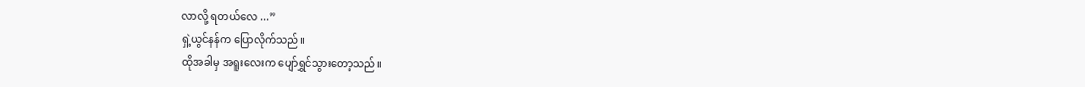လာလို့ ရတယ်လေ ...”
ရှဲ့ယွင်နန်က ပြောလိုက်သည်။
ထိုအခါမှ အရူးလေးက ပျော်ရွှင်သွားတော့သည်။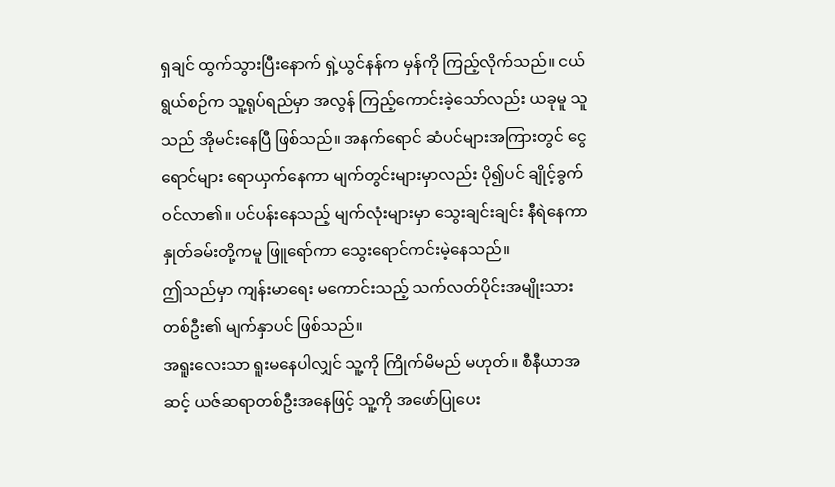ရှချင် ထွက်သွားပြီးနောက် ရှဲ့ယွင်နန်က မှန်ကို ကြည့်လိုက်သည်။ ငယ်ရွယ်စဉ်က သူ့ရုပ်ရည်မှာ အလွန် ကြည့်ကောင်းခဲ့သော်လည်း ယခုမူ သူသည် အိုမင်းနေပြီ ဖြစ်သည်။ အနက်ရောင် ဆံပင်များအကြားတွင် ငွေရောင်များ ရောယှက်နေကာ မျက်တွင်းများမှာလည်း ပို၍ပင် ချိုင့်ခွက်ဝင်လာ၏။ ပင်ပန်းနေသည့် မျက်လုံးများမှာ သွေးချင်းချင်း နီရဲနေကာ နှုတ်ခမ်းတို့ကမူ ဖြူရော်ကာ သွေးရောင်ကင်းမဲ့နေသည်။
ဤသည်မှာ ကျန်းမာရေး မကောင်းသည့် သက်လတ်ပိုင်းအမျိုးသားတစ်ဦး၏ မျက်နှာပင် ဖြစ်သည်။
အရူးလေးသာ ရူးမနေပါလျှင် သူ့ကို ကြိုက်မိမည် မဟုတ်။ စီနီယာအဆင့် ယဇ်ဆရာတစ်ဦးအနေဖြင့် သူ့ကို အဖော်ပြုပေး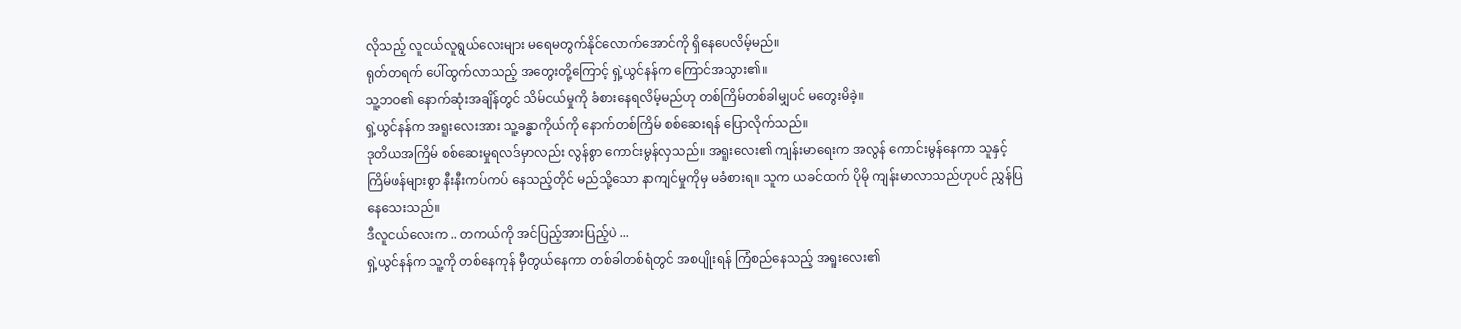လိုသည့် လူငယ်လူရွယ်လေးများ မရေမတွက်နိုင်လောက်အောင်ကို ရှိနေပေလိမ့်မည်။
ရုတ်တရက် ပေါ်ထွက်လာသည့် အတွေးတို့ကြောင့် ရှဲ့ယွင်နန်က ကြောင်အသွား၏။
သူ့ဘဝ၏ နောက်ဆုံးအချိန်တွင် သိမ်ငယ်မှုကို ခံစားနေရလိမ့်မည်ဟု တစ်ကြိမ်တစ်ခါမျှပင် မတွေးမိခဲ့။
ရှဲ့ယွင်နန်က အရူးလေးအား သူ့ခန္ဓာကိုယ်ကို နောက်တစ်ကြိမ် စစ်ဆေးရန် ပြောလိုက်သည်။
ဒုတိယအကြိမ် စစ်ဆေးမှုရလဒ်မှာလည်း လွန်စွာ ကောင်းမွန်လှသည်။ အရူးလေး၏ ကျန်းမာရေးက အလွန် ကောင်းမွန်နေကာ သူနှင့် ကြိမ်ဖန်များစွာ နီးနီးကပ်ကပ် နေသည့်တိုင် မည်သို့သော နာကျင်မှုကိုမှ မခံစားရ။ သူက ယခင်ထက် ပိုမို ကျန်းမာလာသည်ဟုပင် ညွှန်ပြနေသေးသည်။
ဒီလူငယ်လေးက .. တကယ်ကို အင်ပြည့်အားပြည့်ပဲ ...
ရှဲ့ယွင်နန်က သူ့ကို တစ်နေကုန် မှီတွယ်နေကာ တစ်ခါတစ်ရံတွင် အစပျိုးရန် ကြံစည်နေသည့် အရူးလေး၏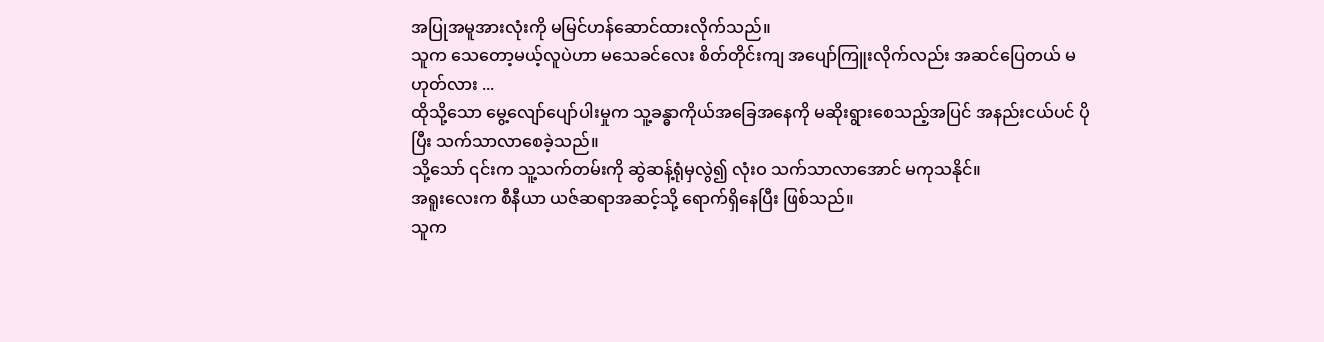အပြုအမူအားလုံးကို မမြင်ဟန်ဆောင်ထားလိုက်သည်။
သူက သေတော့မယ့်လူပဲဟာ မသေခင်လေး စိတ်တိုင်းကျ အပျော်ကြူးလိုက်လည်း အဆင်ပြေတယ် မဟုတ်လား ...
ထိုသို့သော မွေ့လျော်ပျော်ပါးမှုက သူ့ခန္ဓာကိုယ်အခြေအနေကို မဆိုးရွားစေသည့်အပြင် အနည်းငယ်ပင် ပိုပြီး သက်သာလာစေခဲ့သည်။
သို့သော် ၎င်းက သူ့သက်တမ်းကို ဆွဲဆန့်ရုံမှလွဲ၍ လုံးဝ သက်သာလာအောင် မကုသနိုင်။
အရူးလေးက စီနီယာ ယဇ်ဆရာအဆင့်သို့ ရောက်ရှိနေပြီး ဖြစ်သည်။
သူက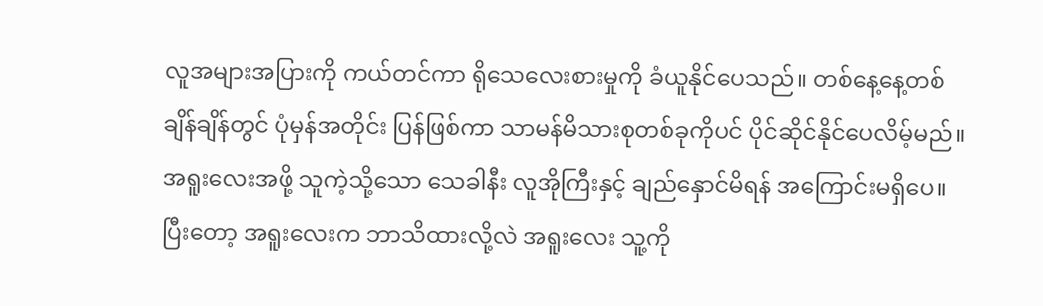လူအများအပြားကို ကယ်တင်ကာ ရိုသေလေးစားမှုကို ခံယူနိုင်ပေသည်။ တစ်နေ့နေ့တစ်ချိန်ချိန်တွင် ပုံမှန်အတိုင်း ပြန်ဖြစ်ကာ သာမန်မိသားစုတစ်ခုကိုပင် ပိုင်ဆိုင်နိုင်ပေလိမ့်မည်။
အရူးလေးအဖို့ သူကဲ့သို့သော သေခါနီး လူအိုကြီးနှင့် ချည်နှောင်မိရန် အကြောင်းမရှိပေ။
ပြီးတော့ အရူးလေးက ဘာသိထားလို့လဲ အရူးလေး သူ့ကို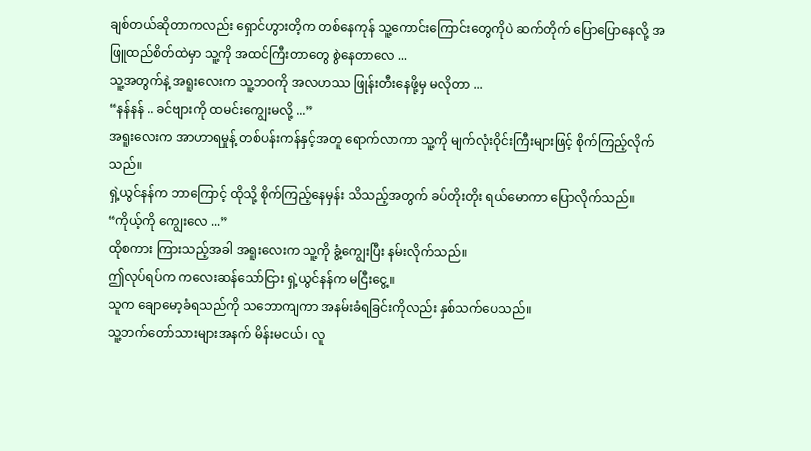ချစ်တယ်ဆိုတာကလည်း ရှောင်ဟွားတိ့က တစ်နေကုန် သူ့ကောင်းကြောင်းတွေကိုပဲ ဆက်တိုက် ပြောပြောနေလို့ အဖြူထည်စိတ်ထဲမှာ သူ့ကို အထင်ကြီးတာတွေ စွဲနေတာလေ ...
သူ့အတွက်နဲ့ အရူးလေးက သူ့ဘဝကို အလဟဿ ဖြုန်းတီးနေဖို့မှ မလိုတာ ...
“နန်နန် .. ခင်ဗျားကို ထမင်းကျွေးမလို့ ...”
အရူးလေးက အာဟာရမှုန့် တစ်ပန်းကန်နှင့်အတူ ရောက်လာကာ သူ့ကို မျက်လုံးဝိုင်းကြီးများဖြင့် စိုက်ကြည့်လိုက်သည်။
ရှဲ့ယွင်နန်က ဘာကြောင့် ထိုသို့ စိုက်ကြည့်နေမှန်း သိသည့်အတွက် ခပ်တိုးတိုး ရယ်မောကာ ပြောလိုက်သည်။
“ကိုယ့်ကို ကျွေးလေ ...”
ထိုစကား ကြားသည့်အခါ အရူးလေးက သူ့ကို ခွံ့ကျွေးပြီး နမ်းလိုက်သည်။
ဤလုပ်ရပ်က ကလေးဆန်သော်ငြား ရှဲ့ယွင်နန်က မငြီးငွေ့။
သူက ချောမော့ခံရသည်ကို သဘောကျကာ အနမ်းခံရခြင်းကိုလည်း နှစ်သက်ပေသည်။
သူ့ဘက်တော်သားများအနက် မိန်းမငယ်၊ လူ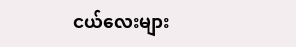ငယ်လေးများ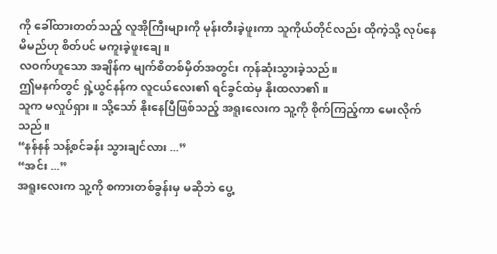ကို ခေါ်ထားတတ်သည့် လူအိုကြီးများကို မုန်းတီးခဲ့ဖူးကာ သူကိုယ်တိုင်လည်း ထိုကဲ့သို့ လုပ်နေမိမည်ဟု စိတ်ပင် မကူးခဲ့ဖူးချေ။
လဝက်ဟူသော အချိန်က မျက်စိတစ်မှိတ်အတွင်း ကုန်ဆုံးသွားခဲ့သည်။
ဤမနက်တွင် ရှဲ့ယွင်နန်က လူငယ်လေး၏ ရင်ခွင်ထဲမှ နိုးထလာ၏။
သူက မလှုပ်ရှား။ သို့သော် နိုးနေပြီဖြစ်သည့် အရူးလေးက သူ့ကို စိုက်ကြည့်ကာ မေးလိုက်သည်။
“နန်နန် သန့်စင်ခန်း သွားချင်လား ...”
“အင်း ...”
အရူးလေးက သူ့ကို စကားတစ်ခွန်းမှ မဆိုဘဲ ပွေ့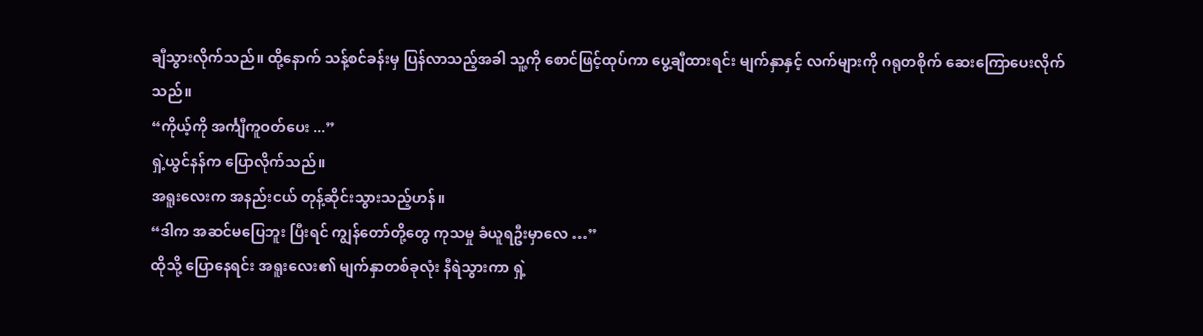ချီသွားလိုက်သည်။ ထို့နောက် သန့်စင်ခန်းမှ ပြန်လာသည့်အခါ သူ့ကို စောင်ဖြင့်ထုပ်ကာ ပွေ့ချီထားရင်း မျက်နှာနှင့် လက်များကို ဂရုတစိုက် ဆေးကြောပေးလိုက်သည်။
“ကိုယ့်ကို အင်္ကျီကူဝတ်ပေး ...”
ရှဲ့ယွင်နန်က ပြောလိုက်သည်။
အရူးလေးက အနည်းငယ် တုန့်ဆိုင်းသွားသည့်ဟန်။
“ဒါက အဆင်မပြေဘူး ပြီးရင် ကျွန်တော်တို့တွေ ကုသမှု ခံယူရဦးမှာလေ …”
ထိုသို့ ပြောနေရင်း အရူးလေး၏ မျက်နှာတစ်ခုလုံး နီရဲသွားကာ ရှဲ့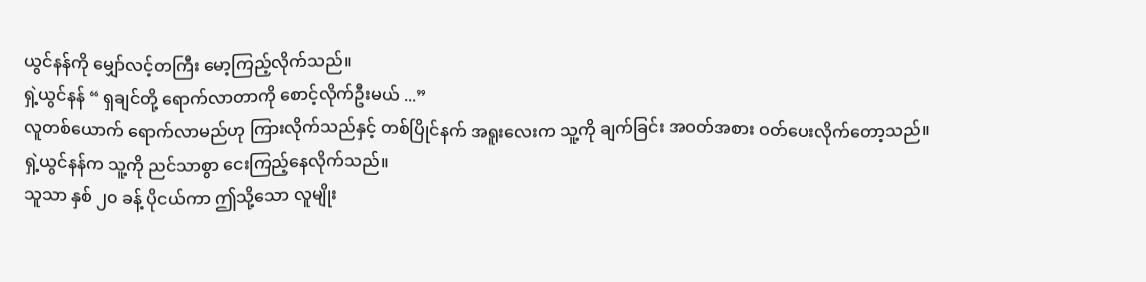ယွင်နန်ကို မျှော်လင့်တကြီး မော့ကြည့်လိုက်သည်။
ရှဲ့ယွင်နန် “ ရှချင်တို့ ရောက်လာတာကို စောင့်လိုက်ဦးမယ် ...”
လူတစ်ယောက် ရောက်လာမည်ဟု ကြားလိုက်သည်နှင့် တစ်ပြိုင်နက် အရူးလေးက သူ့ကို ချက်ခြင်း အဝတ်အစား ဝတ်ပေးလိုက်တော့သည်။
ရှဲ့ယွင်နန်က သူ့ကို ညင်သာစွာ ငေးကြည့်နေလိုက်သည်။
သူသာ နှစ် ၂၀ ခန့် ပိုငယ်ကာ ဤသို့သော လူမျိုး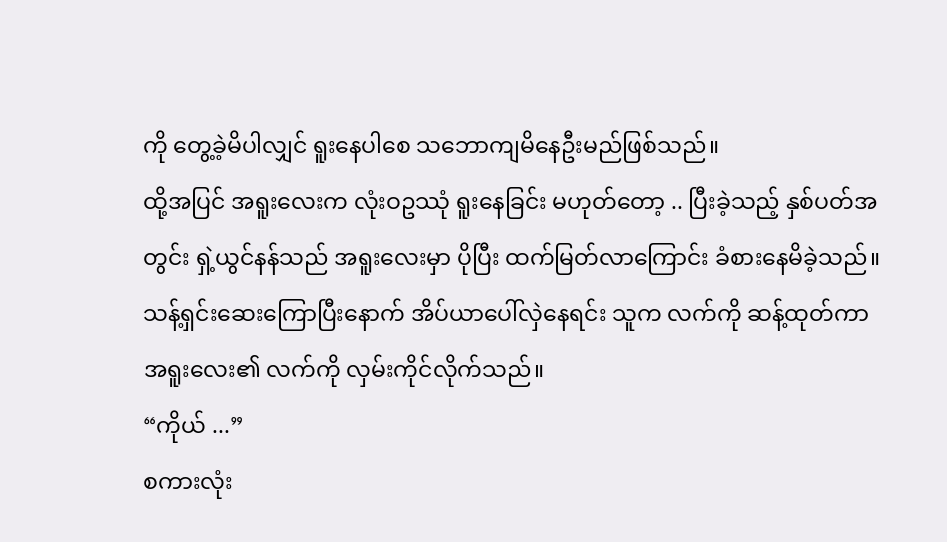ကို တွေ့ခဲ့မိပါလျှင် ရူးနေပါစေ သဘောကျမိနေဦးမည်ဖြစ်သည်။
ထို့အပြင် အရူးလေးက လုံးဝဥဿုံ ရူးနေခြင်း မဟုတ်တော့ .. ပြီးခဲ့သည့် နှစ်ပတ်အတွင်း ရှဲ့ယွင်နန်သည် အရူးလေးမှာ ပိုပြီး ထက်မြတ်လာကြောင်း ခံစားနေမိခဲ့သည်။
သန့်ရှင်းဆေးကြောပြီးနောက် အိပ်ယာပေါ်လှဲနေရင်း သူက လက်ကို ဆန့်ထုတ်ကာ အရူးလေး၏ လက်ကို လှမ်းကိုင်လိုက်သည်။
“ကိုယ် ...”
စကားလုံး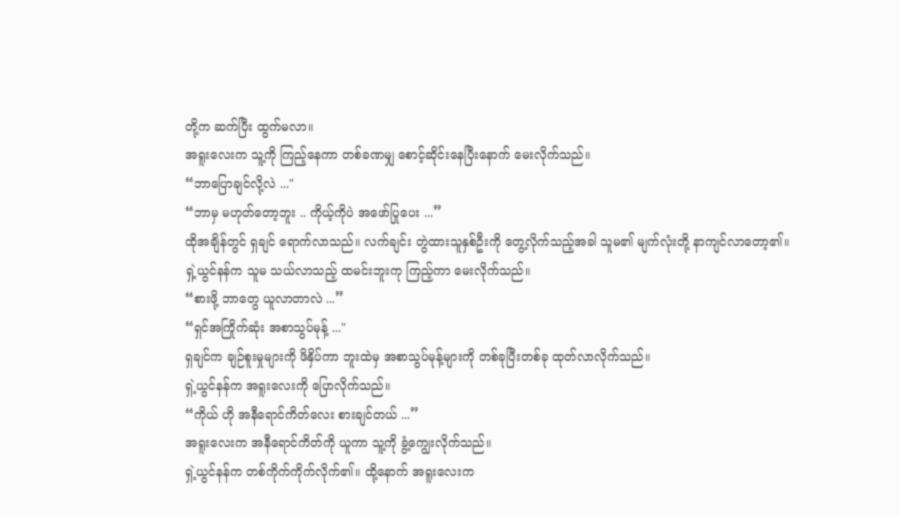တို့က ဆက်ပြီး ထွက်မလာ။
အရူးလေးက သူ့ကို ကြည့်နေကာ တစ်ခဏမျှ စောင့်ဆိုင်းနေပြီးနောက် မေးလိုက်သည်။
“ဘာပြောချင်လို့လဲ ..."
“ဘာမှ မဟုတ်တော့ဘူး .. ကိုယ့်ကိုပဲ အဖော်ပြုပေး ...”
ထိုအချိန်တွင် ရှချင် ရောက်လာသည်။ လက်ချင်း တွဲထားသူနှစ်ဦးကို တွေ့လိုက်သည့်အခါ သူမ၏ မျက်လုံးတို့ နာကျင်လာတော့၏။
ရှဲ့ယွင်နန်က သူမ သယ်လာသည့် ထမင်းဘူးကု ကြည့်ကာ မေးလိုက်သည်။
“စားဖို့ ဘာတွေ ယူလာတာလဲ ...”
“ရှင်အကြိုက်ဆုံး အစာသွပ်မုန့် ..."
ရှချင်က ချဉ်စူးမှုများကို ဖိနှိပ်ကာ ဘူးထဲမှ အစာသွပ်မုန့်များကို တစ်ခုပြီးတစ်ခု ထုတ်လာလိုက်သည်။
ရှဲ့ယွင်နန်က အရူးလေးကို ပြောလိုက်သည်။
“ကိုယ် ဟို အနီရောင်ကိတ်လေး စားချင်တယ် ...”
အရူးလေးက အနီရောင်ကိတ်ကို ယူကာ သူ့ကို ခွံ့ကျွေးလိုက်သည်။
ရှဲ့ယွင်နန်က တစ်ကိုက်ကိုက်လိုက်၏။ ထို့နောက် အရူးလေးက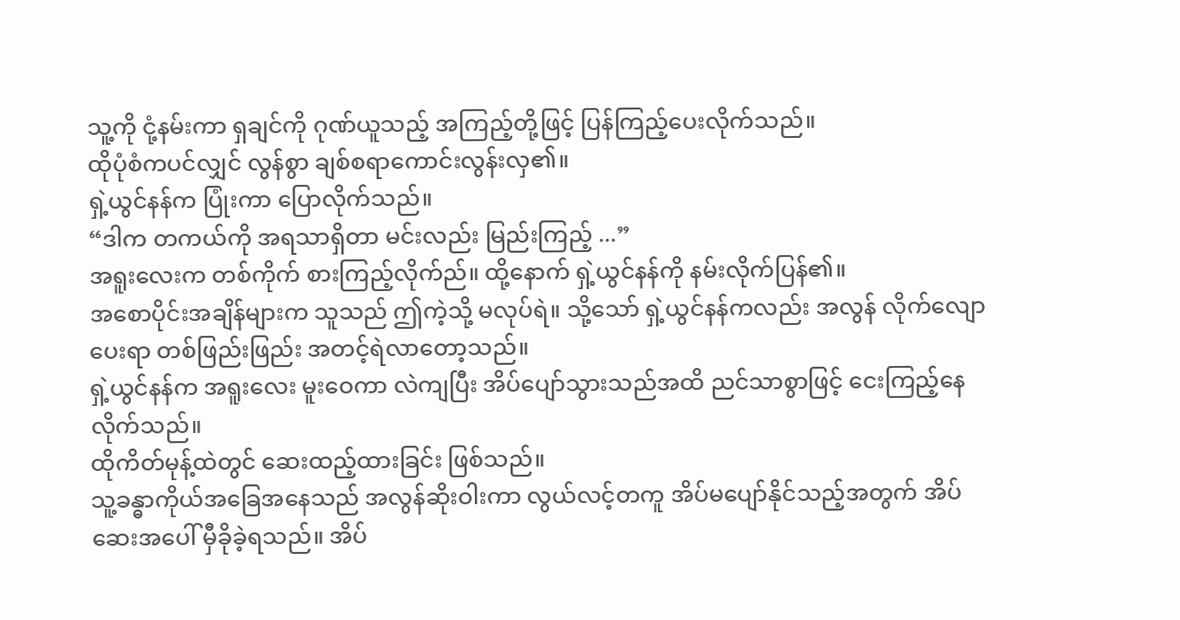သူ့ကို ငုံ့နမ်းကာ ရှချင်ကို ဂုဏ်ယူသည့် အကြည့်တို့ဖြင့် ပြန်ကြည့်ပေးလိုက်သည်။
ထိုပုံစံကပင်လျှင် လွန်စွာ ချစ်စရာကောင်းလွန်းလှ၏။
ရှဲ့ယွင်နန်က ပြုံးကာ ပြောလိုက်သည်။
“ဒါက တကယ်ကို အရသာရှိတာ မင်းလည်း မြည်းကြည့် ...”
အရူးလေးက တစ်ကိုက် စားကြည့်လိုက်ည်။ ထို့နောက် ရှဲ့ယွင်နန်ကို နမ်းလိုက်ပြန်၏။
အစောပိုင်းအချိန်များက သူသည် ဤကဲ့သို့ မလုပ်ရဲ။ သို့သော် ရှဲ့ယွင်နန်ကလည်း အလွန် လိုက်လျောပေးရာ တစ်ဖြည်းဖြည်း အတင့်ရဲလာတော့သည်။
ရှဲ့ယွင်နန်က အရူးလေး မူးဝေကာ လဲကျပြီး အိပ်ပျော်သွားသည်အထိ ညင်သာစွာဖြင့် ငေးကြည့်နေလိုက်သည်။
ထိုကိတ်မုန့်ထဲတွင် ဆေးထည့်ထားခြင်း ဖြစ်သည်။
သူ့ခန္ဓာကိုယ်အခြေအနေသည် အလွန်ဆိုးဝါးကာ လွယ်လင့်တကူ အိပ်မပျော်နိုင်သည့်အတွက် အိပ်ဆေးအပေါ် မှီခိုခဲ့ရသည်။ အိပ်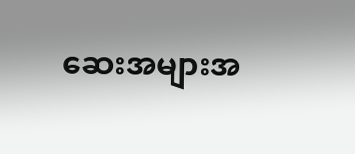ဆေးအများအ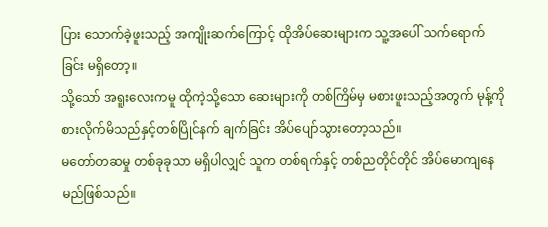ပြား သောက်ခဲ့ဖူးသည့် အကျိုးဆက်ကြောင့် ထိုအိပ်ဆေးများက သူ့အပေါ် သက်ရောက်ခြင်း မရှိတော့။
သို့သော် အရူးလေးကမူ ထိုကဲ့သို့သော ဆေးများကို တစ်ကြိမ်မှ မစားဖူးသည့်အတွက် မုန့်ကို စားလိုက်မိသည်နှင့်တစ်ပြိုင်နက် ချက်ခြင်း အိပ်ပျော်သွားတော့သည်။
မတော်တဆမှု တစ်ခုခုသာ မရှိပါလျှင် သူက တစ်ရက်နှင့် တစ်ညတိုင်တိုင် အိပ်မောကျနေမည်ဖြစ်သည်။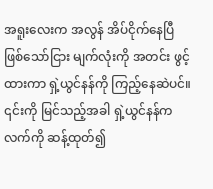အရူးလေးက အလွန် အိပ်ငိုက်နေပြီ ဖြစ်သော်ငြား မျက်လုံးကို အတင်း ဖွင့်ထားကာ ရှဲ့ယွင်နန်ကို ကြည့်နေဆဲပင်။
၎င်းကို မြင်သည့်အခါ ရှဲ့ယွင်နန်က လက်ကို ဆန့်ထုတ်၍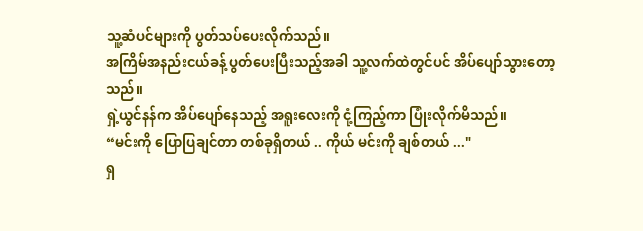သူ့ဆံပင်များကို ပွတ်သပ်ပေးလိုက်သည်။
အကြိမ်အနည်းငယ်ခန့် ပွတ်ပေးပြီးသည့်အခါ သူ့လက်ထဲတွင်ပင် အိပ်ပျော်သွားတော့သည်။
ရှဲ့ယွင်နန်က အိပ်ပျော်နေသည့် အရူးလေးကို ငုံ့ကြည့်ကာ ပြုံးလိုက်မိသည်။
“မင်းကို ပြောပြချင်တာ တစ်ခုရှိတယ် .. ကိုယ် မင်းကို ချစ်တယ် ..."
ရှ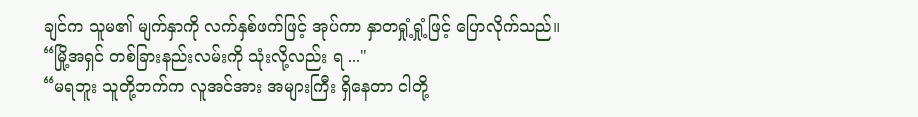ချင်က သူမ၏ မျက်နှာကို လက်နှစ်ဖက်ဖြင့် အုပ်ကာ နှာတရှုံ့ရှုံ့ဖြင့် ပြောလိုက်သည်။
“မြို့အရှင် တစ်ခြားနည်းလမ်းကို သုံးလို့လည်း ရ ..."
“မရဘူး သူတို့ဘက်က လူအင်အား အများကြီး ရှိနေတာ ငါတို့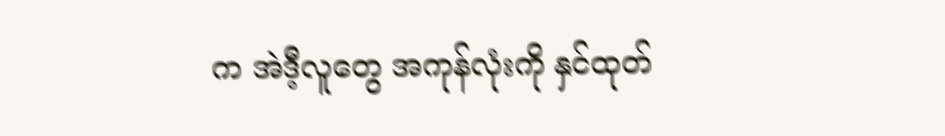က အဲဒီ့လူတွေ အကုန်လုံးကို နှင်ထုတ်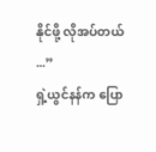နိုင်ဖို့ လိုအပ်တယ် ...”
ရှဲ့ယွင်နန်က ပြော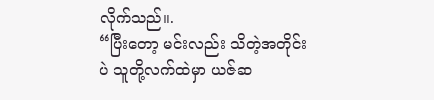လိုက်သည်။.
“ပြီးတော့ မင်းလည်း သိတဲ့အတိုင်းပဲ သူတို့လက်ထဲမှာ ယဇ်ဆ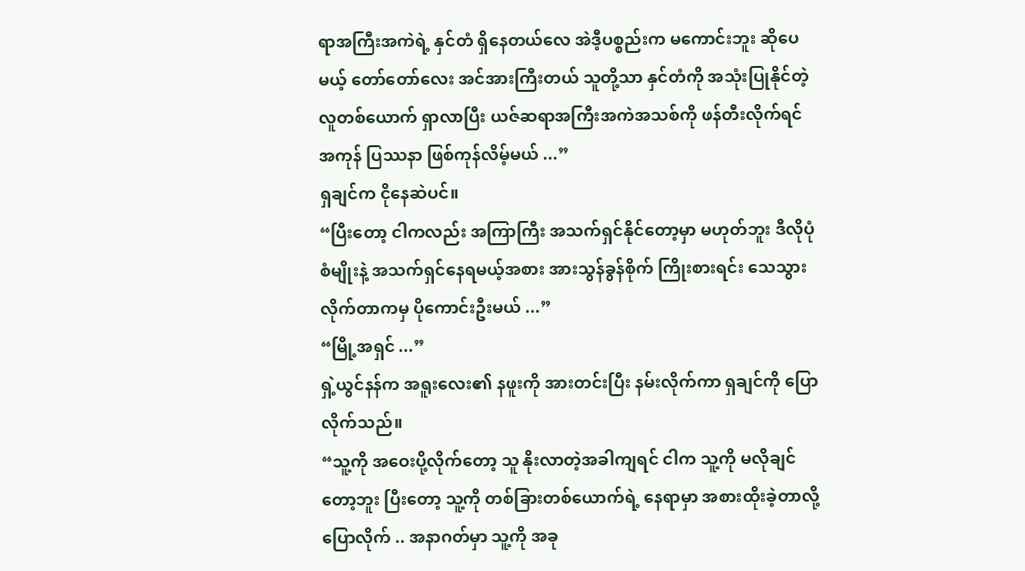ရာအကြီးအကဲရဲ့ နှင်တံ ရှိနေတယ်လေ အဲဒီ့ပစ္စည်းက မကောင်းဘူး ဆိုပေမယ့် တော်တော်လေး အင်အားကြီးတယ် သူတို့သာ နှင်တံကို အသုံးပြုနိုင်တဲ့ လူတစ်ယောက် ရှာလာပြီး ယဇ်ဆရာအကြီးအကဲအသစ်ကို ဖန်တီးလိုက်ရင် အကုန် ပြဿနာ ဖြစ်ကုန်လိမ့်မယ် ...”
ရှချင်က ငိုနေဆဲပင်။
“ပြီးတော့ ငါကလည်း အကြာကြီး အသက်ရှင်နိုင်တော့မှာ မဟုတ်ဘူး ဒီလိုပုံစံမျိုးနဲ့ အသက်ရှင်နေရမယ့်အစား အားသွန်ခွန်စိုက် ကြိုးစားရင်း သေသွားလိုက်တာကမှ ပိုကောင်းဦးမယ် ...”
“မြို့အရှင် ...”
ရှဲ့ယွင်နန်က အရူးလေး၏ နဖူးကို အားတင်းပြီး နမ်းလိုက်ကာ ရှချင်ကို ပြောလိုက်သည်။
“သူ့ကို အဝေးပို့လိုက်တော့ သူ နိုးလာတဲ့အခါကျရင် ငါက သူ့ကို မလိုချင်တော့ဘူး ပြီးတော့ သူ့ကို တစ်ခြားတစ်ယောက်ရဲ့ နေရာမှာ အစားထိုးခဲ့တာလို့ ပြောလိုက် .. အနာဂတ်မှာ သူ့ကို အခု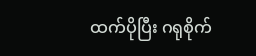ထက်ပိုပြီး ဂရုစိုက်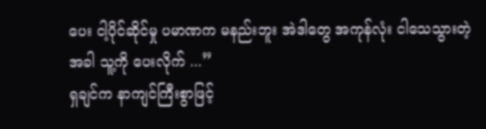ပေး ငါ့ပိုင်ဆိုင်မှု ပမာဏက မနည်းဘူး အဲဒါတွေ အကုန်လုံး ငါသေသွားတဲ့အခါ သူ့ကို ပေးလိုက် ...”
ရှချင်က နာကျင်ကြီးစွာဖြင့်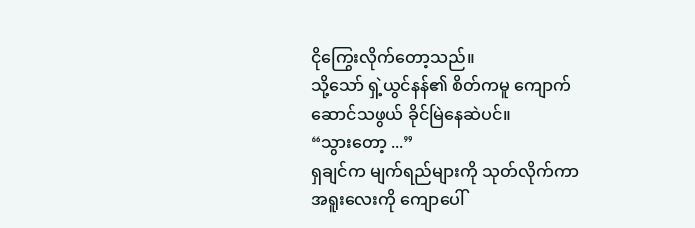ငိုကြွေးလိုက်တော့သည်။
သို့သော် ရှဲ့ယွင်နန်၏ စိတ်ကမူ ကျောက်ဆောင်သဖွယ် ခိုင်မြဲနေဆဲပင်။
“သွားတော့ ...”
ရှချင်က မျက်ရည်များကို သုတ်လိုက်ကာ အရူးလေးကို ကျောပေါ်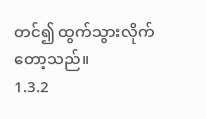တင်၍ ထွက်သွားလိုက်တော့သည်။
1.3.2